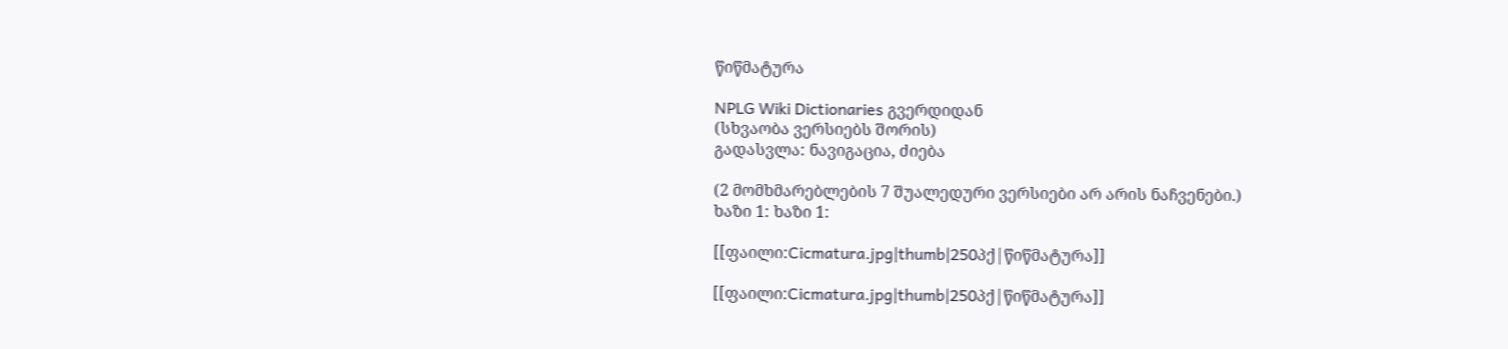წიწმატურა

NPLG Wiki Dictionaries გვერდიდან
(სხვაობა ვერსიებს შორის)
გადასვლა: ნავიგაცია, ძიება

(2 მომხმარებლების 7 შუალედური ვერსიები არ არის ნაჩვენები.)
ხაზი 1: ხაზი 1:

[[ფაილი:Cicmatura.jpg|thumb|250პქ|წიწმატურა]]

[[ფაილი:Cicmatura.jpg|thumb|250პქ|წიწმატურა]]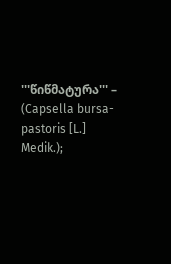'''წიწმატურა''' – (Capsella bursa-pastoris [L.] Medik.);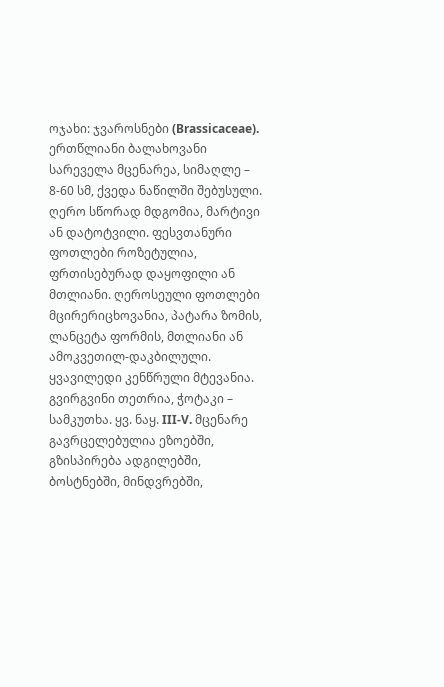ოჯახი: ჯვაროსნები (Brassicaceae). ერთწლიანი ბალახოვანი სარეველა მცენარეა, სიმაღლე – 8-60 სმ, ქვედა ნაწილში შებუსული. ღერო სწორად მდგომია, მარტივი ან დატოტვილი. ფესვთანური ფოთლები როზეტულია, ფრთისებურად დაყოფილი ან მთლიანი. ღეროსეული ფოთლები მცირერიცხოვანია, პატარა ზომის, ლანცეტა ფორმის, მთლიანი ან ამოკვეთილ-დაკბილული. ყვავილედი კენწრული მტევანია. გვირგვინი თეთრია, ჭოტაკი – სამკუთხა. ყვ. ნაყ. III-V. მცენარე გავრცელებულია ეზოებში, გზისპირება ადგილებში, ბოსტნებში, მინდვრებში,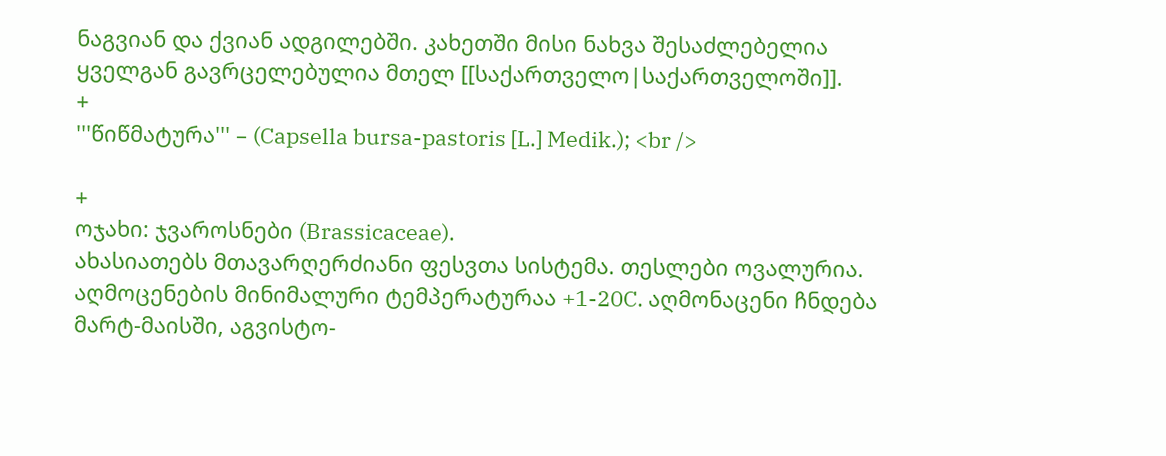ნაგვიან და ქვიან ადგილებში. კახეთში მისი ნახვა შესაძლებელია ყველგან გავრცელებულია მთელ [[საქართველო|საქართველოში]].
+
'''წიწმატურა''' – (Capsella bursa-pastoris [L.] Medik.); <br />

+
ოჯახი: ჯვაროსნები (Brassicaceae).
ახასიათებს მთავარღერძიანი ფესვთა სისტემა. თესლები ოვალურია. აღმოცენების მინიმალური ტემპერატურაა +1-20C. აღმონაცენი ჩნდება მარტ-მაისში, აგვისტო-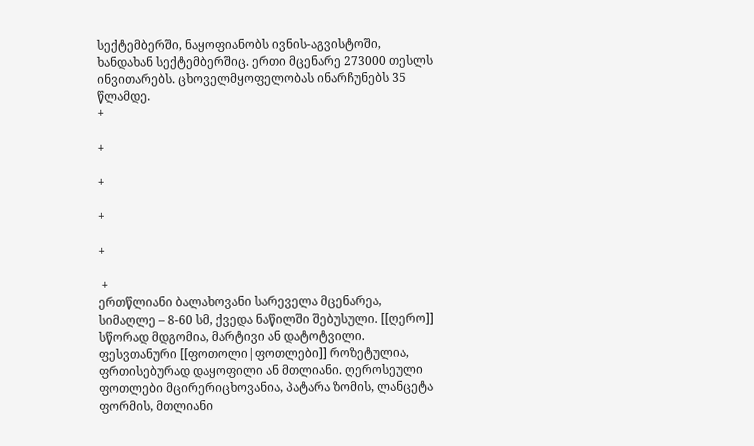სექტემბერში, ნაყოფიანობს ივნის-აგვისტოში, ხანდახან სექტემბერშიც. ერთი მცენარე 273000 თესლს ინვითარებს. ცხოველმყოფელობას ინარჩუნებს 35 წლამდე.
+

+

+

+

+

 +
ერთწლიანი ბალახოვანი სარეველა მცენარეა, სიმაღლე – 8-60 სმ, ქვედა ნაწილში შებუსული. [[ღერო]] სწორად მდგომია, მარტივი ან დატოტვილი. ფესვთანური [[ფოთოლი|ფოთლები]] როზეტულია, ფრთისებურად დაყოფილი ან მთლიანი. ღეროსეული ფოთლები მცირერიცხოვანია, პატარა ზომის, ლანცეტა ფორმის, მთლიანი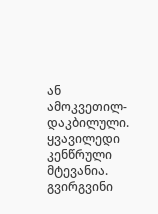ან ამოკვეთილ-დაკბილული. ყვავილედი კენწრული მტევანია. გვირგვინი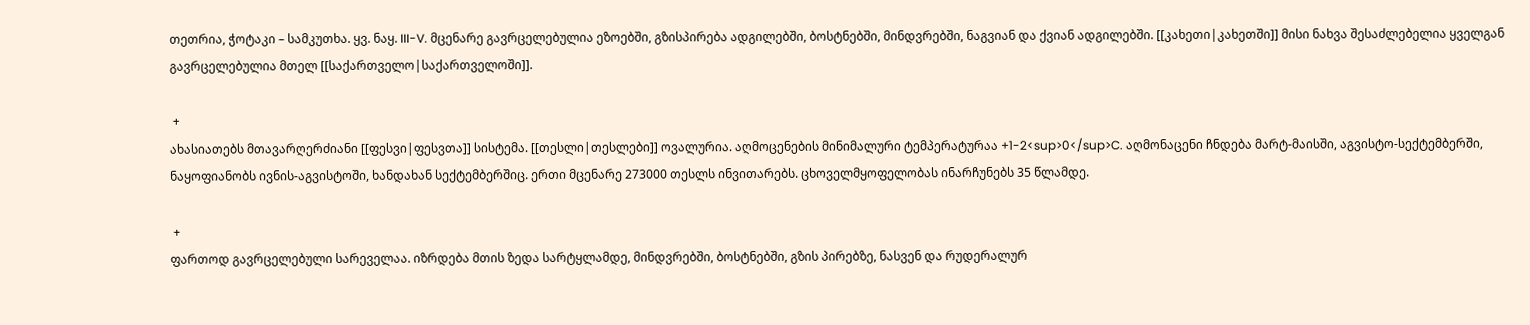თეთრია, ჭოტაკი – სამკუთხა. ყვ. ნაყ. III-V. მცენარე გავრცელებულია ეზოებში, გზისპირება ადგილებში, ბოსტნებში, მინდვრებში, ნაგვიან და ქვიან ადგილებში. [[კახეთი|კახეთში]] მისი ნახვა შესაძლებელია ყველგან გავრცელებულია მთელ [[საქართველო|საქართველოში]].

 +
ახასიათებს მთავარღერძიანი [[ფესვი|ფესვთა]] სისტემა. [[თესლი|თესლები]] ოვალურია. აღმოცენების მინიმალური ტემპერატურაა +1-2<sup>0</sup>C. აღმონაცენი ჩნდება მარტ-მაისში, აგვისტო-სექტემბერში, ნაყოფიანობს ივნის-აგვისტოში, ხანდახან სექტემბერშიც. ერთი მცენარე 273000 თესლს ინვითარებს. ცხოველმყოფელობას ინარჩუნებს 35 წლამდე.

 +
ფართოდ გავრცელებული სარეველაა. იზრდება მთის ზედა სარტყლამდე, მინდვრებში, ბოსტნებში, გზის პირებზე, ნასვენ და რუდერალურ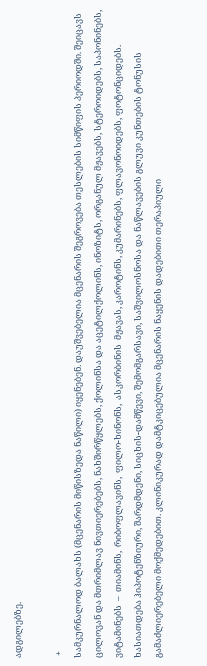ადგილებზე.

 +
სამკურნალოდ ბალახს (მცენარის მიწისზედა ნაწილი) იყენებენ. დაუშვებელია მცენარის შეგროვება თესლების სიმწიფის პერიოდში. შეიცავს ცილოვან და მთრიმლავ ნივთიერებებს, ნახშირწყლებს, ქოლინსა და აცეტილქოლინს, ინოზიტს, ორგანულ მჟავებს, სტეროიდებს, საპონინებს, ვიტამინებს  –  თიამინს,  რიბოფლავინს,  ფილო-ხინონს,  ასკორბინის  მჟავას, კაროტინს, კუმარინებს, ფლავონოიდებს, ფოტონციდებს. ხასიათდება ჰიპოტენზიური, შარდმდენი, სიცხის-დამწევი, შემომგარსავი, საშვილოსნოსა და ნაწლავების გლუვი კუნთების ტონუსის გამაძლიერებელი მოქმედებით. კლინიკურად დამტკიცებულია მცენარის ნაყენის დადებითი თერაპიული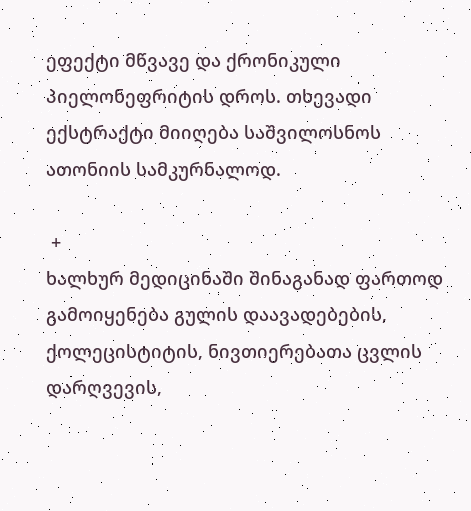ეფექტი მწვავე და ქრონიკული პიელონეფრიტის დროს. თხევადი ექსტრაქტი მიიღება საშვილოსნოს ათონიის სამკურნალოდ.

 +
ხალხურ მედიცინაში შინაგანად ფართოდ გამოიყენება გულის დაავადებების, ქოლეცისტიტის, ნივთიერებათა ცვლის დარღვევის,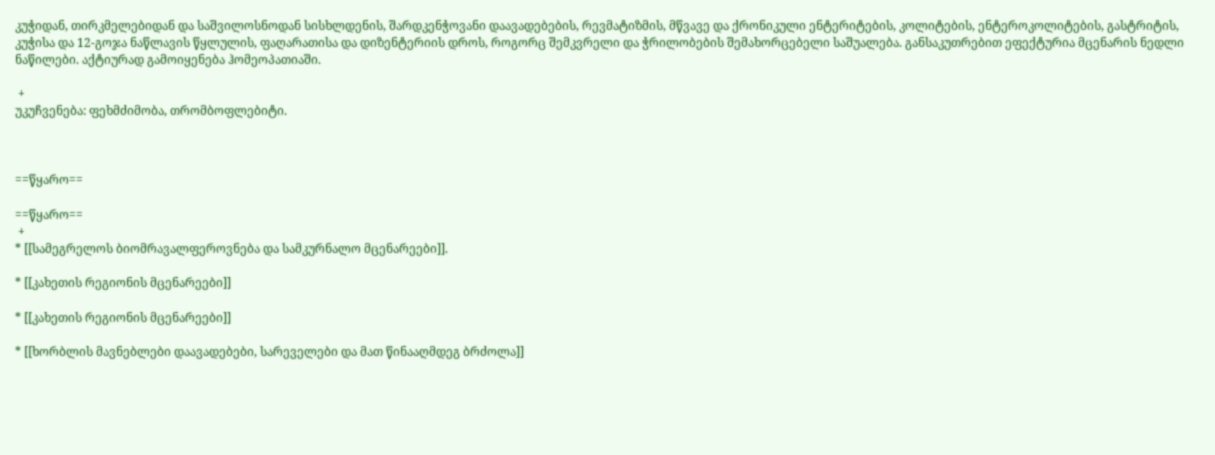კუჭიდან, თირკმელებიდან და საშვილოსნოდან სისხლდენის, შარდკენჭოვანი დაავადებების, რევმატიზმის, მწვავე და ქრონიკული ენტერიტების, კოლიტების, ენტეროკოლიტების, გასტრიტის, კუჭისა და 12-გოჯა ნაწლავის წყლულის, ფაღარათისა და დიზენტერიის დროს, როგორც შემკვრელი და ჭრილობების შემახორცებელი საშუალება. განსაკუთრებით ეფექტურია მცენარის ნედლი ნაწილები. აქტიურად გამოიყენება ჰომეოპათიაში.

 +
უკუჩვენება: ფეხმძიმობა, თრომბოფლებიტი.



==წყარო==

==წყარო==
 +
* [[სამეგრელოს ბიომრავალფეროვნება და სამკურნალო მცენარეები]].

* [[კახეთის რეგიონის მცენარეები]]

* [[კახეთის რეგიონის მცენარეები]]

* [[ხორბლის მავნებლები დაავადებები, სარეველები და მათ წინააღმდეგ ბრძოლა]]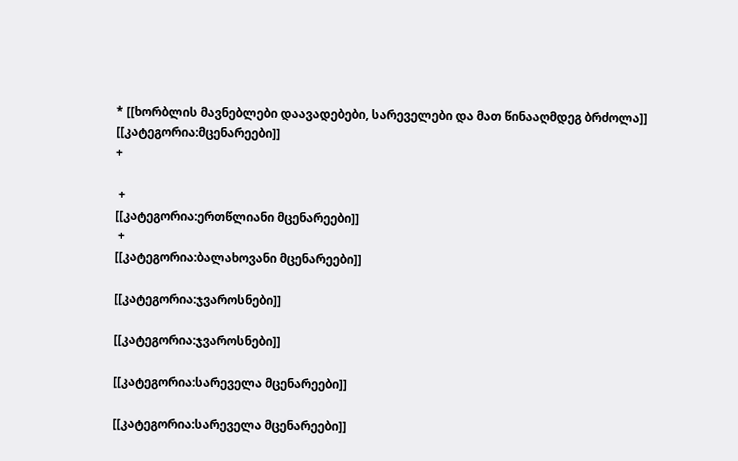* [[ხორბლის მავნებლები დაავადებები, სარეველები და მათ წინააღმდეგ ბრძოლა]]
[[კატეგორია:მცენარეები]]
+

 +
[[კატეგორია:ერთწლიანი მცენარეები]]
 +
[[კატეგორია:ბალახოვანი მცენარეები]]

[[კატეგორია:ჯვაროსნები]]

[[კატეგორია:ჯვაროსნები]]

[[კატეგორია:სარეველა მცენარეები]]

[[კატეგორია:სარეველა მცენარეები]]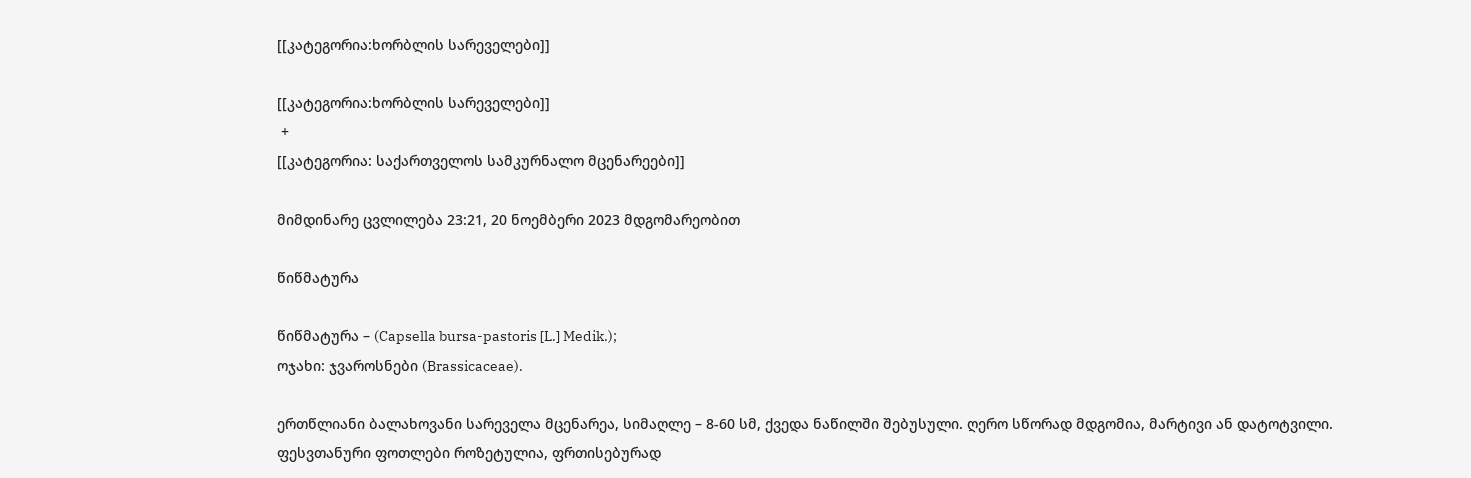[[კატეგორია:ხორბლის სარეველები]]

[[კატეგორია:ხორბლის სარეველები]]
 +
[[კატეგორია: საქართველოს სამკურნალო მცენარეები]]

მიმდინარე ცვლილება 23:21, 20 ნოემბერი 2023 მდგომარეობით

წიწმატურა

წიწმატურა – (Capsella bursa-pastoris [L.] Medik.);
ოჯახი: ჯვაროსნები (Brassicaceae).

ერთწლიანი ბალახოვანი სარეველა მცენარეა, სიმაღლე – 8-60 სმ, ქვედა ნაწილში შებუსული. ღერო სწორად მდგომია, მარტივი ან დატოტვილი. ფესვთანური ფოთლები როზეტულია, ფრთისებურად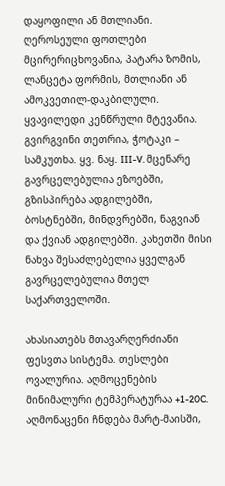დაყოფილი ან მთლიანი. ღეროსეული ფოთლები მცირერიცხოვანია, პატარა ზომის, ლანცეტა ფორმის, მთლიანი ან ამოკვეთილ-დაკბილული. ყვავილედი კენწრული მტევანია. გვირგვინი თეთრია, ჭოტაკი – სამკუთხა. ყვ. ნაყ. III-V. მცენარე გავრცელებულია ეზოებში, გზისპირება ადგილებში, ბოსტნებში, მინდვრებში, ნაგვიან და ქვიან ადგილებში. კახეთში მისი ნახვა შესაძლებელია ყველგან გავრცელებულია მთელ საქართველოში.

ახასიათებს მთავარღერძიანი ფესვთა სისტემა. თესლები ოვალურია. აღმოცენების მინიმალური ტემპერატურაა +1-20C. აღმონაცენი ჩნდება მარტ-მაისში,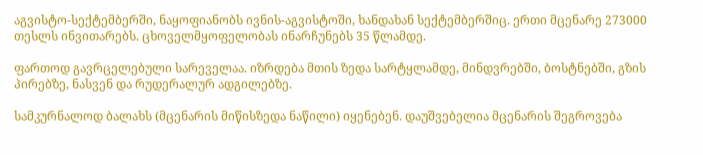აგვისტო-სექტემბერში, ნაყოფიანობს ივნის-აგვისტოში, ხანდახან სექტემბერშიც. ერთი მცენარე 273000 თესლს ინვითარებს. ცხოველმყოფელობას ინარჩუნებს 35 წლამდე.

ფართოდ გავრცელებული სარეველაა. იზრდება მთის ზედა სარტყლამდე, მინდვრებში, ბოსტნებში, გზის პირებზე, ნასვენ და რუდერალურ ადგილებზე.

სამკურნალოდ ბალახს (მცენარის მიწისზედა ნაწილი) იყენებენ. დაუშვებელია მცენარის შეგროვება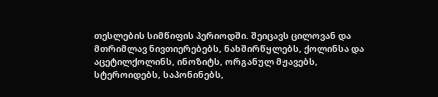თესლების სიმწიფის პერიოდში. შეიცავს ცილოვან და მთრიმლავ ნივთიერებებს, ნახშირწყლებს, ქოლინსა და აცეტილქოლინს, ინოზიტს, ორგანულ მჟავებს, სტეროიდებს, საპონინებს,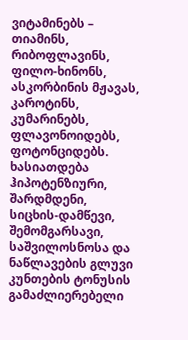ვიტამინებს – თიამინს, რიბოფლავინს, ფილო-ხინონს, ასკორბინის მჟავას, კაროტინს, კუმარინებს, ფლავონოიდებს, ფოტონციდებს. ხასიათდება ჰიპოტენზიური, შარდმდენი, სიცხის-დამწევი, შემომგარსავი, საშვილოსნოსა და ნაწლავების გლუვი კუნთების ტონუსის გამაძლიერებელი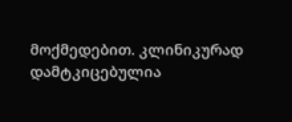მოქმედებით. კლინიკურად დამტკიცებულია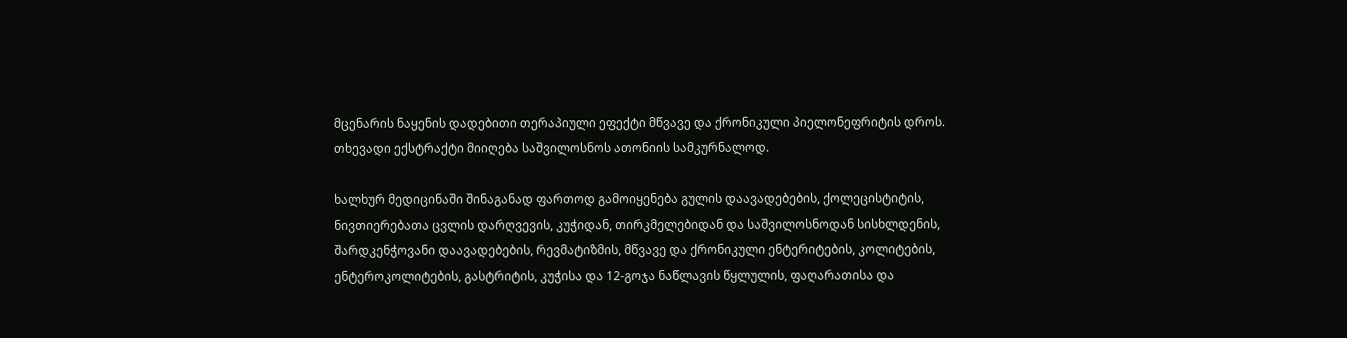მცენარის ნაყენის დადებითი თერაპიული ეფექტი მწვავე და ქრონიკული პიელონეფრიტის დროს. თხევადი ექსტრაქტი მიიღება საშვილოსნოს ათონიის სამკურნალოდ.

ხალხურ მედიცინაში შინაგანად ფართოდ გამოიყენება გულის დაავადებების, ქოლეცისტიტის, ნივთიერებათა ცვლის დარღვევის, კუჭიდან, თირკმელებიდან და საშვილოსნოდან სისხლდენის, შარდკენჭოვანი დაავადებების, რევმატიზმის, მწვავე და ქრონიკული ენტერიტების, კოლიტების, ენტეროკოლიტების, გასტრიტის, კუჭისა და 12-გოჯა ნაწლავის წყლულის, ფაღარათისა და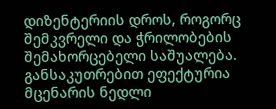დიზენტერიის დროს, როგორც შემკვრელი და ჭრილობების შემახორცებელი საშუალება. განსაკუთრებით ეფექტურია მცენარის ნედლი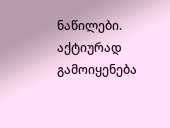ნაწილები. აქტიურად გამოიყენება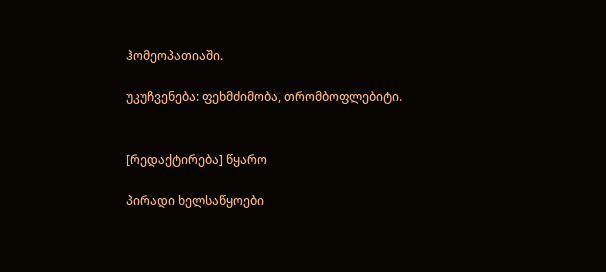ჰომეოპათიაში.

უკუჩვენება: ფეხმძიმობა, თრომბოფლებიტი.


[რედაქტირება] წყარო

პირადი ხელსაწყოები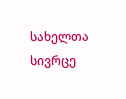სახელთა სივრცე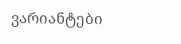ვარიანტები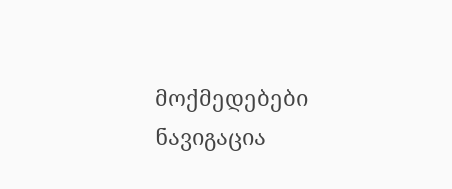მოქმედებები
ნავიგაცია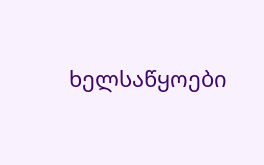ხელსაწყოები